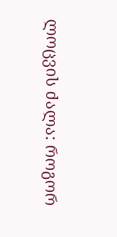ლოცვის ძალა: როგორ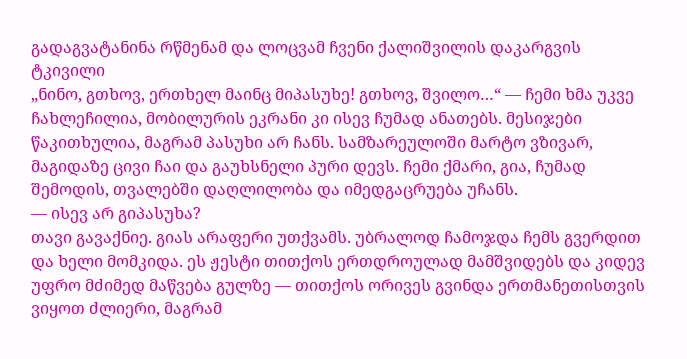გადაგვატანინა რწმენამ და ლოცვამ ჩვენი ქალიშვილის დაკარგვის ტკივილი
„ნინო, გთხოვ, ერთხელ მაინც მიპასუხე! გთხოვ, შვილო…“ — ჩემი ხმა უკვე ჩახლეჩილია, მობილურის ეკრანი კი ისევ ჩუმად ანათებს. მესიჯები წაკითხულია, მაგრამ პასუხი არ ჩანს. სამზარეულოში მარტო ვზივარ, მაგიდაზე ცივი ჩაი და გაუხსნელი პური დევს. ჩემი ქმარი, გია, ჩუმად შემოდის, თვალებში დაღლილობა და იმედგაცრუება უჩანს.
— ისევ არ გიპასუხა?
თავი გავაქნიე. გიას არაფერი უთქვამს. უბრალოდ ჩამოჯდა ჩემს გვერდით და ხელი მომკიდა. ეს ჟესტი თითქოს ერთდროულად მამშვიდებს და კიდევ უფრო მძიმედ მაწვება გულზე — თითქოს ორივეს გვინდა ერთმანეთისთვის ვიყოთ ძლიერი, მაგრამ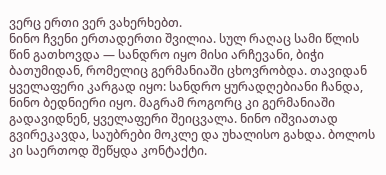ვერც ერთი ვერ ვახერხებთ.
ნინო ჩვენი ერთადერთი შვილია. სულ რაღაც სამი წლის წინ გათხოვდა — სანდრო იყო მისი არჩევანი, ბიჭი ბათუმიდან, რომელიც გერმანიაში ცხოვრობდა. თავიდან ყველაფერი კარგად იყო: სანდრო ყურადღებიანი ჩანდა, ნინო ბედნიერი იყო. მაგრამ როგორც კი გერმანიაში გადავიდნენ, ყველაფერი შეიცვალა. ნინო იშვიათად გვირეკავდა, საუბრები მოკლე და უხალისო გახდა. ბოლოს კი საერთოდ შეწყდა კონტაქტი.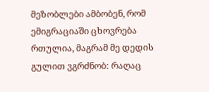მეზობლები ამბობენ, რომ ემიგრაციაში ცხოვრება რთულია, მაგრამ მე დედის გულით ვგრძნობ: რაღაც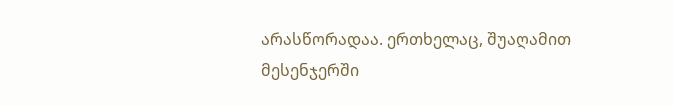არასწორადაა. ერთხელაც, შუაღამით მესენჯერში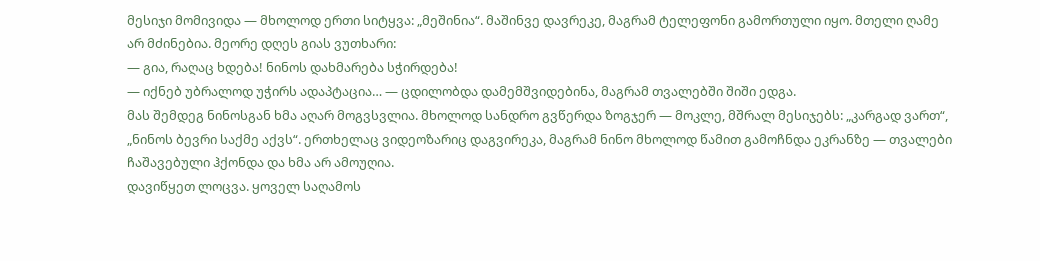მესიჯი მომივიდა — მხოლოდ ერთი სიტყვა: „მეშინია“. მაშინვე დავრეკე, მაგრამ ტელეფონი გამორთული იყო. მთელი ღამე არ მძინებია. მეორე დღეს გიას ვუთხარი:
— გია, რაღაც ხდება! ნინოს დახმარება სჭირდება!
— იქნებ უბრალოდ უჭირს ადაპტაცია… — ცდილობდა დამემშვიდებინა, მაგრამ თვალებში შიში ედგა.
მას შემდეგ ნინოსგან ხმა აღარ მოგვსვლია. მხოლოდ სანდრო გვწერდა ზოგჯერ — მოკლე, მშრალ მესიჯებს: „კარგად ვართ“, „ნინოს ბევრი საქმე აქვს“. ერთხელაც ვიდეოზარიც დაგვირეკა, მაგრამ ნინო მხოლოდ წამით გამოჩნდა ეკრანზე — თვალები ჩაშავებული ჰქონდა და ხმა არ ამოუღია.
დავიწყეთ ლოცვა. ყოველ საღამოს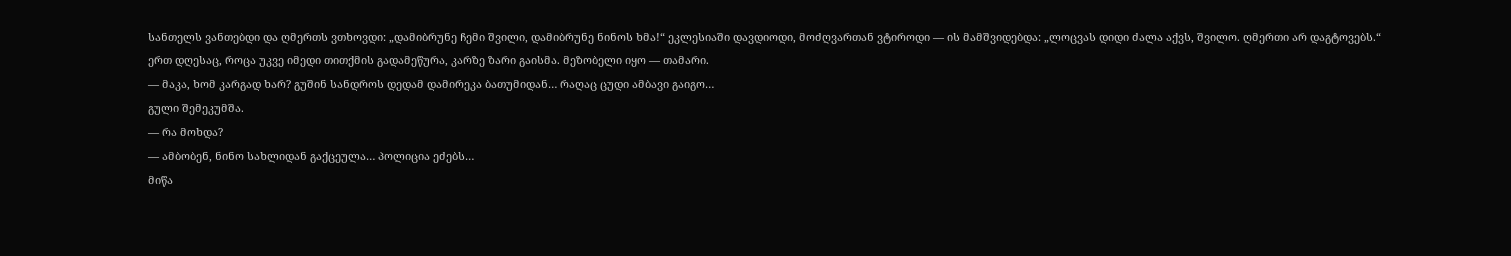სანთელს ვანთებდი და ღმერთს ვთხოვდი: „დამიბრუნე ჩემი შვილი, დამიბრუნე ნინოს ხმა!“ ეკლესიაში დავდიოდი, მოძღვართან ვტიროდი — ის მამშვიდებდა: „ლოცვას დიდი ძალა აქვს, შვილო. ღმერთი არ დაგტოვებს.“
ერთ დღესაც, როცა უკვე იმედი თითქმის გადამეწურა, კარზე ზარი გაისმა. მეზობელი იყო — თამარი.
— მაკა, ხომ კარგად ხარ? გუშინ სანდროს დედამ დამირეკა ბათუმიდან… რაღაც ცუდი ამბავი გაიგო…
გული შემეკუმშა.
— რა მოხდა?
— ამბობენ, ნინო სახლიდან გაქცეულა… პოლიცია ეძებს…
მიწა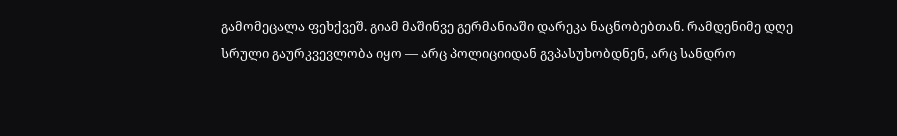გამომეცალა ფეხქვეშ. გიამ მაშინვე გერმანიაში დარეკა ნაცნობებთან. რამდენიმე დღე სრული გაურკვევლობა იყო — არც პოლიციიდან გვპასუხობდნენ, არც სანდრო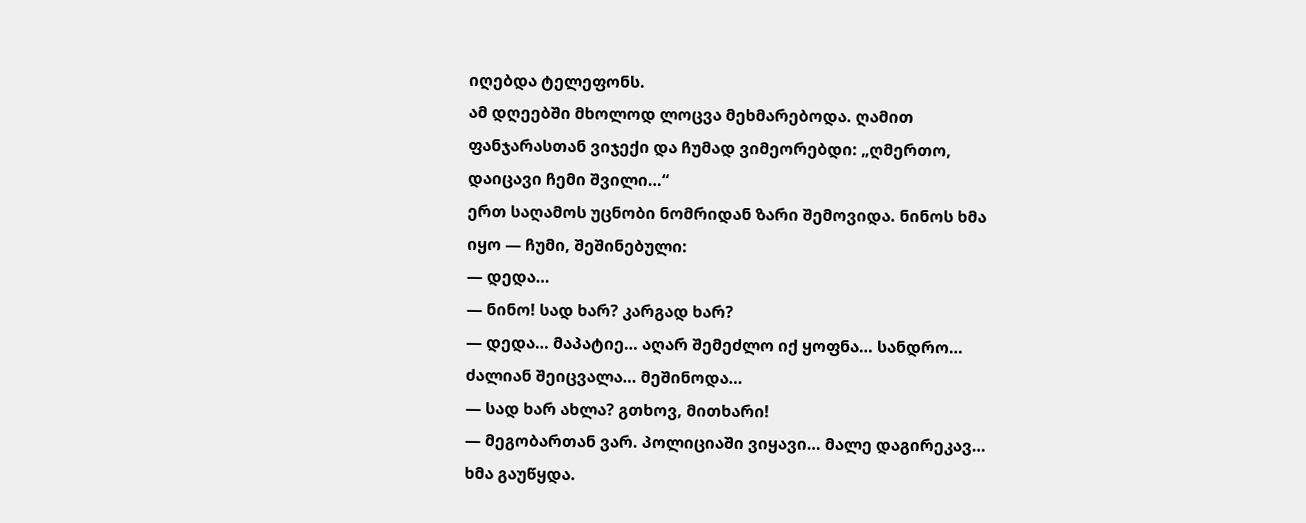იღებდა ტელეფონს.
ამ დღეებში მხოლოდ ლოცვა მეხმარებოდა. ღამით ფანჯარასთან ვიჯექი და ჩუმად ვიმეორებდი: „ღმერთო, დაიცავი ჩემი შვილი…“
ერთ საღამოს უცნობი ნომრიდან ზარი შემოვიდა. ნინოს ხმა იყო — ჩუმი, შეშინებული:
— დედა…
— ნინო! სად ხარ? კარგად ხარ?
— დედა… მაპატიე… აღარ შემეძლო იქ ყოფნა… სანდრო… ძალიან შეიცვალა… მეშინოდა…
— სად ხარ ახლა? გთხოვ, მითხარი!
— მეგობართან ვარ. პოლიციაში ვიყავი… მალე დაგირეკავ…
ხმა გაუწყდა.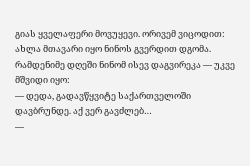გიას ყველაფერი მოვუყევი. ორივემ ვიცოდით: ახლა მთავარი იყო ნინოს გვერდით დგომა.
რამდენიმე დღეში ნინომ ისევ დაგვირეკა — უკვე მშვიდი იყო:
— დედა, გადავწყვიტე საქართველოში დავბრუნდე. აქ ვერ გავძლებ…
—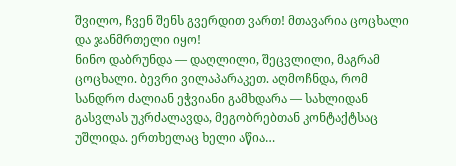შვილო, ჩვენ შენს გვერდით ვართ! მთავარია ცოცხალი და ჯანმრთელი იყო!
ნინო დაბრუნდა — დაღლილი, შეცვლილი, მაგრამ ცოცხალი. ბევრი ვილაპარაკეთ. აღმოჩნდა, რომ სანდრო ძალიან ეჭვიანი გამხდარა — სახლიდან გასვლას უკრძალავდა, მეგობრებთან კონტაქტსაც უშლიდა. ერთხელაც ხელი აწია…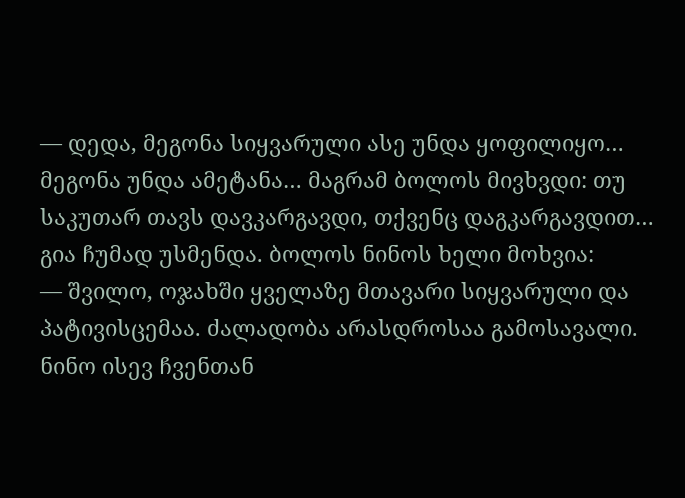— დედა, მეგონა სიყვარული ასე უნდა ყოფილიყო… მეგონა უნდა ამეტანა… მაგრამ ბოლოს მივხვდი: თუ საკუთარ თავს დავკარგავდი, თქვენც დაგკარგავდით…
გია ჩუმად უსმენდა. ბოლოს ნინოს ხელი მოხვია:
— შვილო, ოჯახში ყველაზე მთავარი სიყვარული და პატივისცემაა. ძალადობა არასდროსაა გამოსავალი.
ნინო ისევ ჩვენთან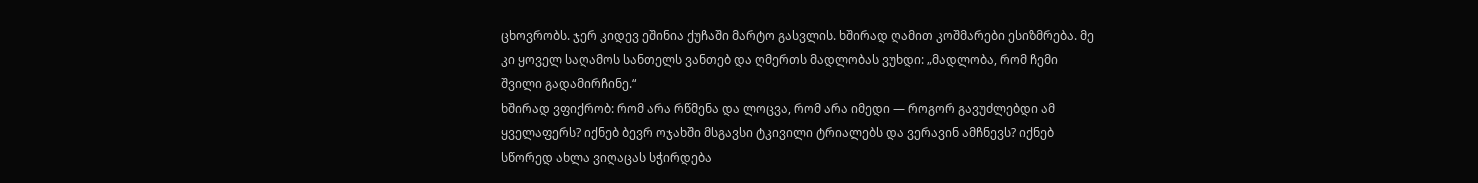ცხოვრობს. ჯერ კიდევ ეშინია ქუჩაში მარტო გასვლის. ხშირად ღამით კოშმარები ესიზმრება. მე კი ყოველ საღამოს სანთელს ვანთებ და ღმერთს მადლობას ვუხდი: „მადლობა, რომ ჩემი შვილი გადამირჩინე.“
ხშირად ვფიქრობ: რომ არა რწმენა და ლოცვა, რომ არა იმედი — როგორ გავუძლებდი ამ ყველაფერს? იქნებ ბევრ ოჯახში მსგავსი ტკივილი ტრიალებს და ვერავინ ამჩნევს? იქნებ სწორედ ახლა ვიღაცას სჭირდება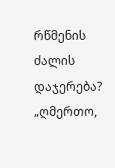რწმენის ძალის დაჯერება?
„ღმერთო,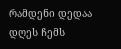რამდენი დედაა დღეს ჩემს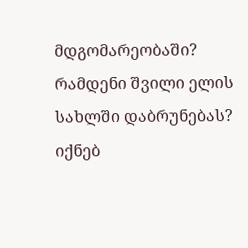მდგომარეობაში? რამდენი შვილი ელის სახლში დაბრუნებას? იქნებ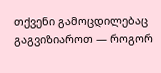თქვენი გამოცდილებაც გაგვიზიაროთ — როგორ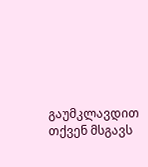გაუმკლავდით თქვენ მსგავს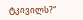ტკივილს?“